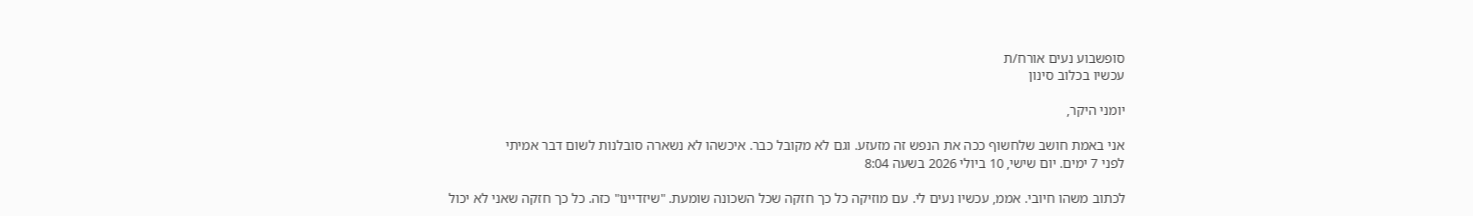סופשבוע נעים אורח/ת
עכשיו בכלוב סינון

יומני היקר,

אני באמת חושב שלחשוף ככה את הנפש זה מזעזע. וגם לא מקובל כבר. איכשהו לא נשארה סובלנות לשום דבר אמיתי
לפני 7 ימים. יום שישי, 10 ביולי 2026 בשעה 8:04

לכתוב משהו חיובי. אממ, עכשיו נעים לי. עם מוזיקה כל כך חזקה שכל השכונה שומעת. "שיזדיינו" כזה. כל כך חזקה שאני לא יכול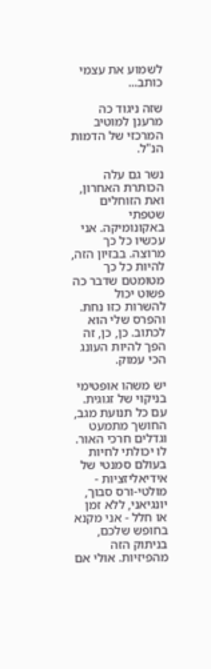לשמוע את עצמי כותב...

שזה ניגוד כה מרענן למוטיב המרכזי של הדמות הנ"ל.

נשר גם עלה הכותרת האחרון, ואת הזוחלים שטפתי באקונומיקה. אני עכשיו כל כך מרוצה. בבזיון הזה, להיות כל כך מטומטם שדבר כה פשוט יכול להשרות כזו נחת. והפרס שלי הוא לכתוב. כן, כן, זה הפך להיות העונג הכי עמוק.

יש משהו אופטימי בניקוי של זגוגית. עם כל תנועת מגב, החושך מתמעט וגדלים חרכי האור. לו יכולתי לחיות בעולם סמנטי של אידיאליזציות - מולטי-ורס סבוך, יונגיאני, ללא זמן או חלל - אני מקנא בחופש שלכם, בניתוק הזה מהפיזיות. אולי אם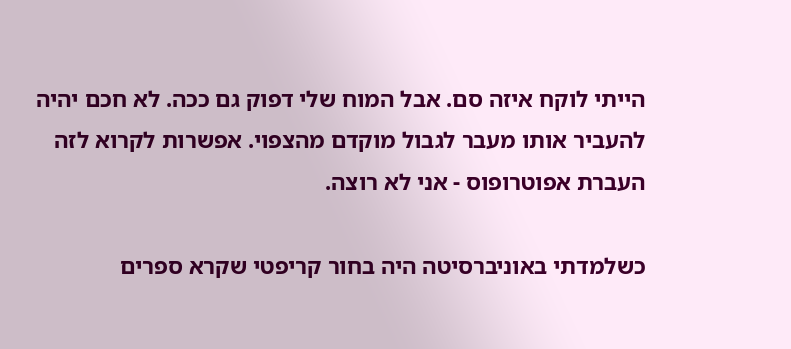הייתי לוקח איזה סם. אבל המוח שלי דפוק גם ככה. לא חכם יהיה להעביר אותו מעבר לגבול מוקדם מהצפוי. אפשרות לקרוא לזה העברת אפוטרופוס - אני לא רוצה.

כשלמדתי באוניברסיטה היה בחור קריפטי שקרא ספרים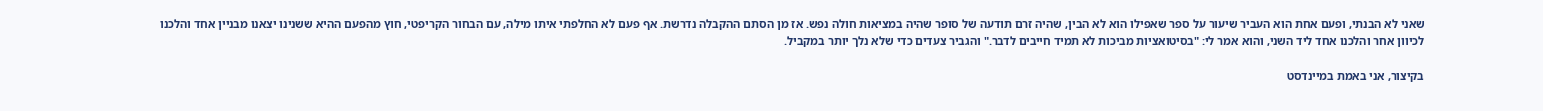שאני לא הבנתי, ופעם אחת הוא העביר שיעור על ספר שאפילו הוא לא הבין, שהיה זרם תודעה של סופר שהיה במציאות חולה נפש. אז מן הסתם ההקבלה נדרשת. אף פעם לא החלפתי איתו מילה, עם הבחור הקריפטי, חוץ מהפעם ההיא ששנינו יצאנו מבניין אחד והלכנו לכיוון אחר והלכנו אחד ליד השני, והוא אמר לי: "בסיטואציות מביכות לא תמיד חייבים לדבר." והגביר צעדים כדי שלא נלך יותר במקביל.

בקיצור, אני באמת במיינדסט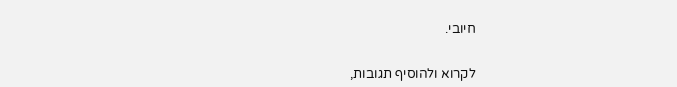חיובי.


לקרוא ולהוסיף תגובות,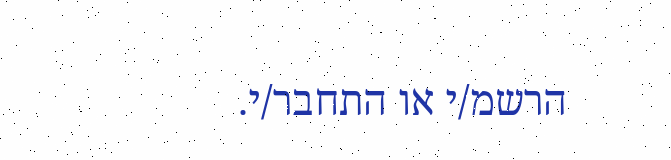הרשמ/י או התחבר/י.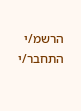הרשמ/י התחבר/י